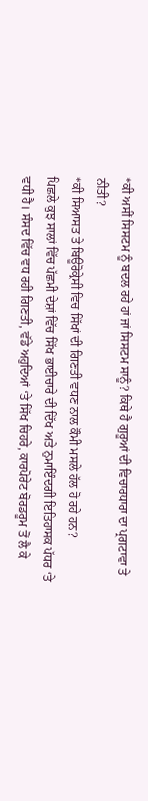*ਕੀ ਅਸੀਂ ਸਿਸਟਮ ਨੂੰ ਬਦਲ ਰਹੇ ਹਾਂ ਜਾਂ ਸਿਸਟਮ ਸਾਨੂੰ? ਕਿਥੇ ਹੈ ਗੁਰੂਆਂ ਦੀ ਵਿਚਾਰਧਾਰਾ ਦਾ ਪ੍ਰਗਟਾਵਾ ਤੇ ਨੀਤੀ?
*ਕੀ ਸਿਆਸਤ ਤੇ ਬਿਊਰੋਕ੍ਰੇਸੀ ਵਿਚ ਸਿੱਖਾਂ ਦੀ ਗਿਣਤੀ ਵਧਣ ਨਾਲ ਕੌਮੀ ਮਸਲੇ ਹੱਲ ਹੋ ਰਹੇ ਹਨ?
ਪਿਛਲੇ ਕੁਝ ਸਾਲਾਂ ਵਿੱਚ ਪੱਛਮੀ ਦੇਸ਼ਾਂ ਵਿੱਚ ਸਿੱਖ ਭਾਈਚਾਰੇ ਦੀ ਦਿੱਖ ਅਤੇ ਨੁਮਾਇੰਦਗੀ ਇਤਿਹਾਸਕ ਪੱਧਰ ‘ਤੇ ਵਧੀ ਹੈ। ਸੰਸਦ ਵਿੱਚ ਵਧ ਰਹੀ ਗਿਣਤੀ, ਵੱਡੇ ਅਹੁਦਿਆਂ ‘ਤੇ ਸਿੱਖ ਚਿਹਰੇ, ਕਾਰਪੋਰੇਟ ਬੋਰਡਰੂਮ ਤੋਂ ਲੈ ਕੇ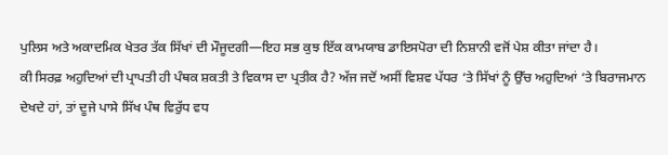ਪੁਲਿਸ ਅਤੇ ਅਕਾਦਮਿਕ ਖੇਤਰ ਤੱਕ ਸਿੱਖਾਂ ਦੀ ਮੌਜੂਦਗੀ—ਇਹ ਸਭ ਕੁਝ ਇੱਕ ਕਾਮਯਾਬ ਡਾਇਸਪੋਰਾ ਦੀ ਨਿਸ਼ਾਨੀ ਵਜੋਂ ਪੇਸ਼ ਕੀਤਾ ਜਾਂਦਾ ਹੈ।
ਕੀ ਸਿਰਫ਼ ਅਹੁਦਿਆਂ ਦੀ ਪ੍ਰਾਪਤੀ ਹੀ ਪੰਥਕ ਸ਼ਕਤੀ ਤੇ ਵਿਕਾਸ ਦਾ ਪ੍ਰਤੀਕ ਹੈ? ਅੱਜ ਜਦੋਂ ਅਸੀਂ ਵਿਸ਼ਵ ਪੱਧਰ ‘ਤੇ ਸਿੱਖਾਂ ਨੂੰ ਉੱਚ ਅਹੁਦਿਆਂ ‘ਤੇ ਬਿਰਾਜਮਾਨ ਦੇਖਦੇ ਹਾਂ, ਤਾਂ ਦੂਜੇ ਪਾਸੇ ਸਿੱਖ ਪੰਥ ਵਿਰੁੱਧ ਵਧ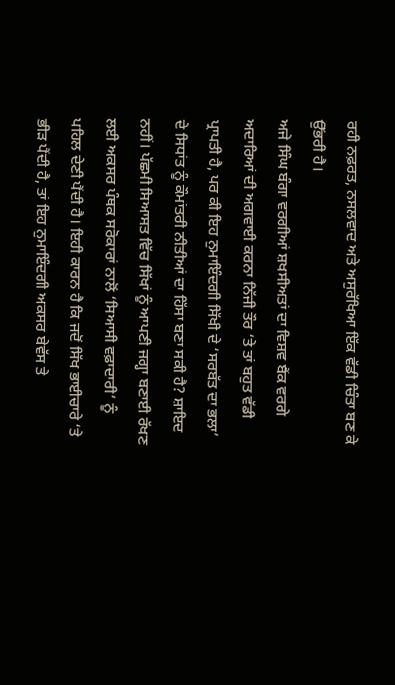ਰਹੀ ਨਫ਼ਰਤ, ਨਸਲਵਾਦ ਅਤੇ ਅਸੁਰੱਖਿਆ ਇੱਕ ਵੱਡੀ ਚਿੰਤਾ ਬਣ ਕੇ ਉੱਭਰੀ ਹੈ।
ਅਜੇ ਸਿੰਘ ਬੰਗਾ ਵਰਗੀਆਂ ਸ਼ਖਸੀਅਤਾਂ ਦਾ ਵਿਸ਼ਵ ਬੈਂਕ ਵਰਗੇ ਅਦਾਰਿਆਂ ਦੀ ਅਗਵਾਈ ਕਰਨਾ ਨਿੱਜੀ ਤੌਰ ‘ਤੇ ਤਾਂ ਬਹੁਤ ਵੱਡੀ ਪ੍ਰਾਪਤੀ ਹੈ, ਪਰ ਕੀ ਇਹ ਨੁਮਾਇੰਦਗੀ ਸਿੱਖੀ ਦੇ ‘ਸਰਬੱਤ ਦਾ ਭਲਾ’ ਦੇ ਸਿਧਾਂਤ ਨੂੰ ਕੌਮਾਂਤਰੀ ਨੀਤੀਆਂ ਦਾ ਹਿੱਸਾ ਬਣਾ ਸਕੀ ਹੈ? ਸ਼ਾਇਦ ਨਹੀਂ। ਪੱਛਮੀ ਸਿਆਸਤ ਵਿੱਚ ਸਿੱਖਾਂ ਨੂੰ ਆਪਣੀ ਜਗ੍ਹਾ ਬਣਾਈ ਰੱਖਣ ਲਈ ਅਕਸਰ ਪੰਥਕ ਸਰੋਕਾਰਾਂ ਨਾਲੋਂ ‘ਸਿਆਸੀ ਵਫ਼ਾਦਾਰੀ’ ਨੂੰ ਪਹਿਲ ਦੇਣੀ ਪੈਂਦੀ ਹੈ। ਇਹੀ ਕਾਰਨ ਹੈ ਕਿ ਜਦੋਂ ਸਿੱਖ ਭਾਈਚਾਰੇ ‘ਤੇ ਭੀੜ ਪੈਂਦੀ ਹੈ, ਤਾਂ ਇਹ ਨੁਮਾਇੰਦਗੀ ਅਕਸਰ ਬੇਵੱਸ ਤੇ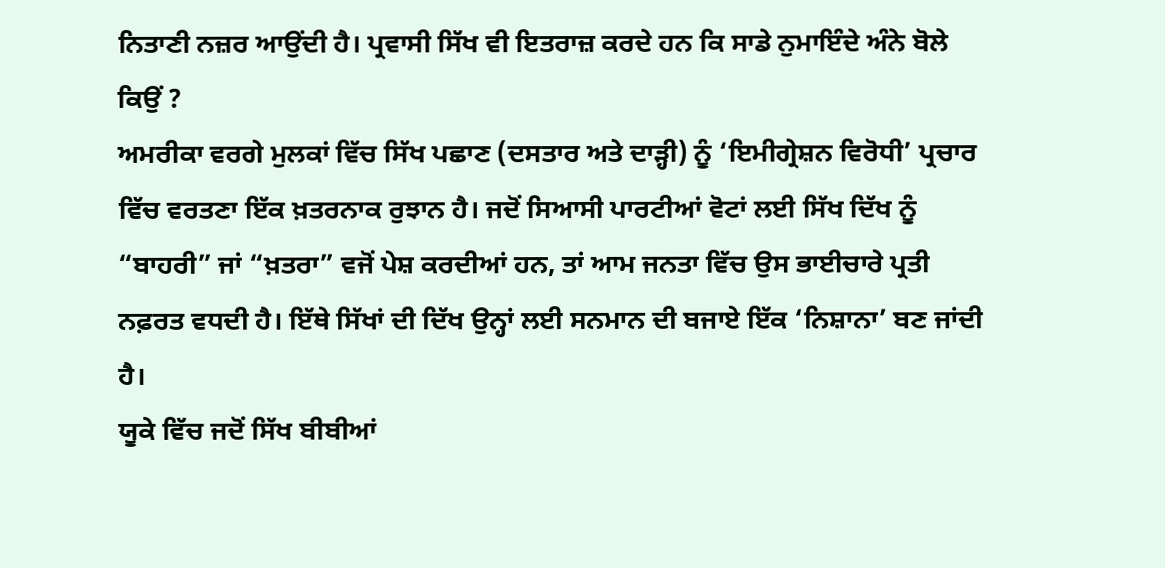ਨਿਤਾਣੀ ਨਜ਼ਰ ਆਉਂਦੀ ਹੈ। ਪ੍ਰਵਾਸੀ ਸਿੱਖ ਵੀ ਇਤਰਾਜ਼ ਕਰਦੇ ਹਨ ਕਿ ਸਾਡੇ ਨੁਮਾਇੰਦੇ ਅੰਨੇ ਬੋਲੇ ਕਿਉਂ ?
ਅਮਰੀਕਾ ਵਰਗੇ ਮੁਲਕਾਂ ਵਿੱਚ ਸਿੱਖ ਪਛਾਣ (ਦਸਤਾਰ ਅਤੇ ਦਾੜ੍ਹੀ) ਨੂੰ ‘ਇਮੀਗ੍ਰੇਸ਼ਨ ਵਿਰੋਧੀ’ ਪ੍ਰਚਾਰ ਵਿੱਚ ਵਰਤਣਾ ਇੱਕ ਖ਼ਤਰਨਾਕ ਰੁਝਾਨ ਹੈ। ਜਦੋਂ ਸਿਆਸੀ ਪਾਰਟੀਆਂ ਵੋਟਾਂ ਲਈ ਸਿੱਖ ਦਿੱਖ ਨੂੰ “ਬਾਹਰੀ” ਜਾਂ “ਖ਼ਤਰਾ” ਵਜੋਂ ਪੇਸ਼ ਕਰਦੀਆਂ ਹਨ, ਤਾਂ ਆਮ ਜਨਤਾ ਵਿੱਚ ਉਸ ਭਾਈਚਾਰੇ ਪ੍ਰਤੀ ਨਫ਼ਰਤ ਵਧਦੀ ਹੈ। ਇੱਥੇ ਸਿੱਖਾਂ ਦੀ ਦਿੱਖ ਉਨ੍ਹਾਂ ਲਈ ਸਨਮਾਨ ਦੀ ਬਜਾਏ ਇੱਕ ‘ਨਿਸ਼ਾਨਾ’ ਬਣ ਜਾਂਦੀ ਹੈ।
ਯੂਕੇ ਵਿੱਚ ਜਦੋਂ ਸਿੱਖ ਬੀਬੀਆਂ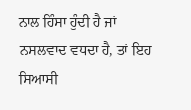ਨਾਲ ਹਿੰਸਾ ਹੁੰਦੀ ਹੈ ਜਾਂ ਨਸਲਵਾਦ ਵਧਦਾ ਹੈ, ਤਾਂ ਇਹ ਸਿਆਸੀ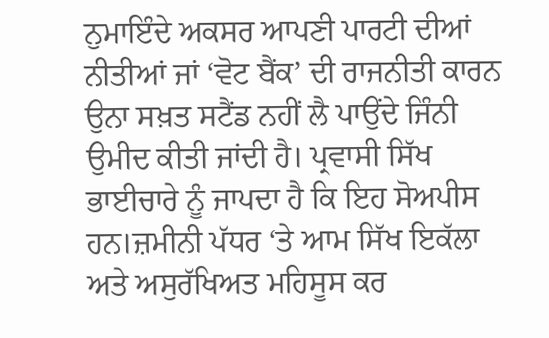ਨੁਮਾਇੰਦੇ ਅਕਸਰ ਆਪਣੀ ਪਾਰਟੀ ਦੀਆਂ ਨੀਤੀਆਂ ਜਾਂ ‘ਵੋਟ ਬੈਂਕ’ ਦੀ ਰਾਜਨੀਤੀ ਕਾਰਨ ਉਨਾ ਸਖ਼ਤ ਸਟੈਂਡ ਨਹੀਂ ਲੈ ਪਾਉਂਦੇ ਜਿੰਨੀ ਉਮੀਦ ਕੀਤੀ ਜਾਂਦੀ ਹੈ। ਪ੍ਰਵਾਸੀ ਸਿੱਖ ਭਾਈਚਾਰੇ ਨੂੰ ਜਾਪਦਾ ਹੈ ਕਿ ਇਹ ਸੋਅਪੀਸ ਹਨ।ਜ਼ਮੀਨੀ ਪੱਧਰ ‘ਤੇ ਆਮ ਸਿੱਖ ਇਕੱਲਾ ਅਤੇ ਅਸੁਰੱਖਿਅਤ ਮਹਿਸੂਸ ਕਰ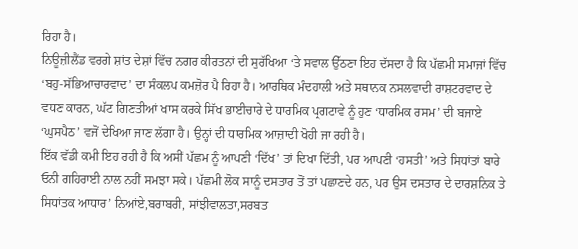ਰਿਹਾ ਹੈ।
ਨਿਊਜ਼ੀਲੈਂਡ ਵਰਗੇ ਸ਼ਾਂਤ ਦੇਸ਼ਾਂ ਵਿੱਚ ਨਗਰ ਕੀਰਤਨਾਂ ਦੀ ਸੁਰੱਖਿਆ ‘ਤੇ ਸਵਾਲ ਉੱਠਣਾ ਇਹ ਦੱਸਦਾ ਹੈ ਕਿ ਪੱਛਮੀ ਸਮਾਜਾਂ ਵਿੱਚ ‘ਬਹੁ-ਸੱਭਿਆਚਾਰਵਾਦ’ ਦਾ ਸੰਕਲਪ ਕਮਜ਼ੋਰ ਪੈ ਰਿਹਾ ਹੈ। ਆਰਥਿਕ ਮੰਦਹਾਲੀ ਅਤੇ ਸਥਾਨਕ ਨਸਲਵਾਦੀ ਰਾਸ਼ਟਰਵਾਦ ਦੇ ਵਧਣ ਕਾਰਨ, ਘੱਟ ਗਿਣਤੀਆਂ ਖਾਸ ਕਰਕੇ ਸਿੱਖ ਭਾਈਚਾਰੇ ਦੇ ਧਾਰਮਿਕ ਪ੍ਰਗਟਾਵੇ ਨੂੰ ਹੁਣ ‘ਧਾਰਮਿਕ ਰਸਮ’ ਦੀ ਬਜਾਏ ‘ਘੁਸਪੈਠ’ ਵਜੋਂ ਦੇਖਿਆ ਜਾਣ ਲੱਗਾ ਹੈ। ਉਨ੍ਹਾਂ ਦੀ ਧਾਰਮਿਕ ਆਜ਼ਾਦੀ ਖੋਹੀ ਜਾ ਰਹੀ ਹੈ।
ਇੱਕ ਵੱਡੀ ਕਮੀ ਇਹ ਰਹੀ ਹੈ ਕਿ ਅਸੀਂ ਪੱਛਮ ਨੂੰ ਆਪਣੀ ‘ਦਿੱਖ’ ਤਾਂ ਦਿਖਾ ਦਿੱਤੀ, ਪਰ ਆਪਣੀ ‘ਹਸਤੀ’ ਅਤੇ ਸਿਧਾਂਤਾਂ ਬਾਰੇ ਓਨੀ ਗਹਿਰਾਈ ਨਾਲ ਨਹੀਂ ਸਮਝਾ ਸਕੇ। ਪੱਛਮੀ ਲੋਕ ਸਾਨੂੰ ਦਸਤਾਰ ਤੋਂ ਤਾਂ ਪਛਾਣਦੇ ਹਨ, ਪਰ ਉਸ ਦਸਤਾਰ ਦੇ ਦਾਰਸ਼ਨਿਕ ਤੇ ਸਿਧਾਂਤਕ ਆਧਾਰ’ ਨਿਆਂਏ,ਬਰਾਬਰੀ, ਸਾਂਝੀਵਾਲਤਾ,ਸਰਬਤ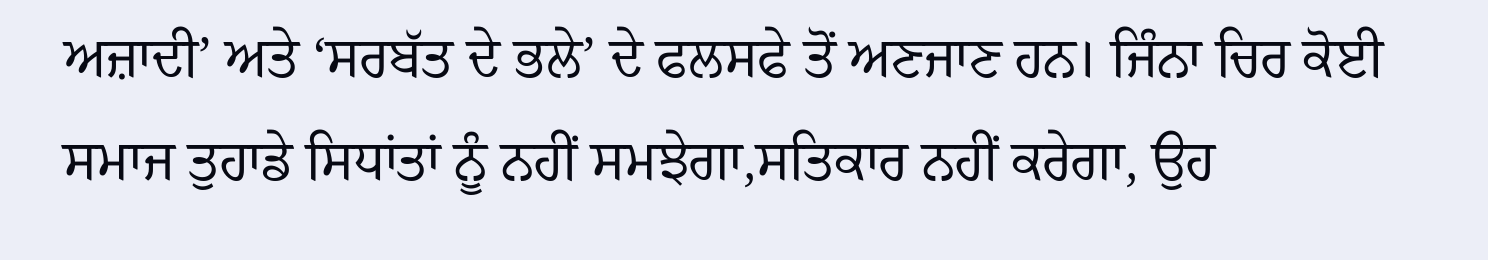ਅਜ਼ਾਦੀ’ ਅਤੇ ‘ਸਰਬੱਤ ਦੇ ਭਲੇ’ ਦੇ ਫਲਸਫੇ ਤੋਂ ਅਣਜਾਣ ਹਨ। ਜਿੰਨਾ ਚਿਰ ਕੋਈ ਸਮਾਜ ਤੁਹਾਡੇ ਸਿਧਾਂਤਾਂ ਨੂੰ ਨਹੀਂ ਸਮਝੇਗਾ,ਸਤਿਕਾਰ ਨਹੀਂ ਕਰੇਗਾ, ਉਹ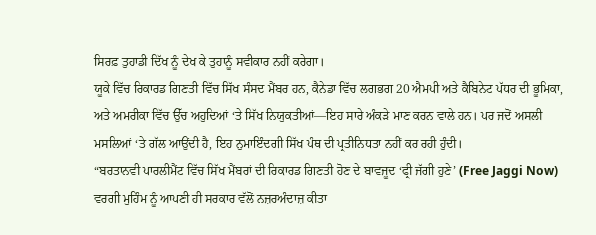ਸਿਰਫ਼ ਤੁਹਾਡੀ ਦਿੱਖ ਨੂੰ ਦੇਖ ਕੇ ਤੁਹਾਨੂੰ ਸਵੀਕਾਰ ਨਹੀਂ ਕਰੇਗਾ।
ਯੂਕੇ ਵਿੱਚ ਰਿਕਾਰਡ ਗਿਣਤੀ ਵਿੱਚ ਸਿੱਖ ਸੰਸਦ ਮੈਂਬਰ ਹਨ, ਕੈਨੇਡਾ ਵਿੱਚ ਲਗਭਗ 20 ਐਮਪੀ ਅਤੇ ਕੈਬਿਨੇਟ ਪੱਧਰ ਦੀ ਭੂਮਿਕਾ, ਅਤੇ ਅਮਰੀਕਾ ਵਿੱਚ ਉੱਚ ਅਹੁਦਿਆਂ ‘ਤੇ ਸਿੱਖ ਨਿਯੁਕਤੀਆਂ—ਇਹ ਸਾਰੇ ਅੰਕੜੇ ਮਾਣ ਕਰਨ ਵਾਲੇ ਹਨ। ਪਰ ਜਦੋਂ ਅਸਲੀ ਮਸਲਿਆਂ ‘ਤੇ ਗੱਲ ਆਉਂਦੀ ਹੈ, ਇਹ ਨੁਮਾਇੰਦਗੀ ਸਿੱਖ ਪੰਥ ਦੀ ਪ੍ਰਤੀਨਿਧਤਾ ਨਹੀਂ ਕਰ ਰਹੀ ਹੁੰਦੀ।
“ਬਰਤਾਨਵੀ ਪਾਰਲੀਮੈਂਟ ਵਿੱਚ ਸਿੱਖ ਮੈਂਬਰਾਂ ਦੀ ਰਿਕਾਰਡ ਗਿਣਤੀ ਹੋਣ ਦੇ ਬਾਵਜੂਦ ‘ਫ੍ਰੀ ਜੱਗੀ ਹੁਣੇ’ (Free Jaggi Now) ਵਰਗੀ ਮੁਹਿੰਮ ਨੂੰ ਆਪਣੀ ਹੀ ਸਰਕਾਰ ਵੱਲੋਂ ਨਜ਼ਰਅੰਦਾਜ਼ ਕੀਤਾ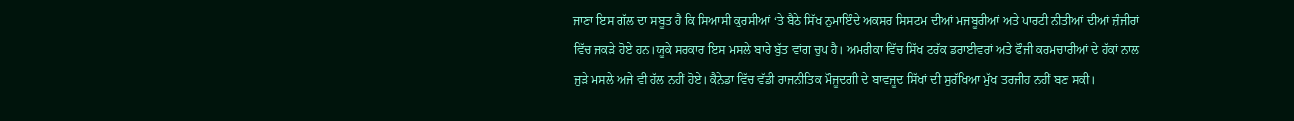ਜਾਣਾ ਇਸ ਗੱਲ ਦਾ ਸਬੂਤ ਹੈ ਕਿ ਸਿਆਸੀ ਕੁਰਸੀਆਂ ‘ਤੇ ਬੈਠੇ ਸਿੱਖ ਨੁਮਾਇੰਦੇ ਅਕਸਰ ਸਿਸਟਮ ਦੀਆਂ ਮਜਬੂਰੀਆਂ ਅਤੇ ਪਾਰਟੀ ਨੀਤੀਆਂ ਦੀਆਂ ਜ਼ੰਜੀਰਾਂ ਵਿੱਚ ਜਕੜੇ ਹੋਏ ਹਨ।ਯੂਕੇ ਸਰਕਾਰ ਇਸ ਮਸਲੇ ਬਾਰੇ ਬੁੱਤ ਵਾਂਗ ਚੁਪ ਹੈ। ਅਮਰੀਕਾ ਵਿੱਚ ਸਿੱਖ ਟਰੱਕ ਡਰਾਈਵਰਾਂ ਅਤੇ ਫੌਜੀ ਕਰਮਚਾਰੀਆਂ ਦੇ ਹੱਕਾਂ ਨਾਲ ਜੁੜੇ ਮਸਲੇ ਅਜੇ ਵੀ ਹੱਲ ਨਹੀਂ ਹੋਏ। ਕੈਨੇਡਾ ਵਿੱਚ ਵੱਡੀ ਰਾਜਨੀਤਿਕ ਮੌਜੂਦਗੀ ਦੇ ਬਾਵਜੂਦ ਸਿੱਖਾਂ ਦੀ ਸੁਰੱਖਿਆ ਮੁੱਖ ਤਰਜੀਹ ਨਹੀਂ ਬਣ ਸਕੀ।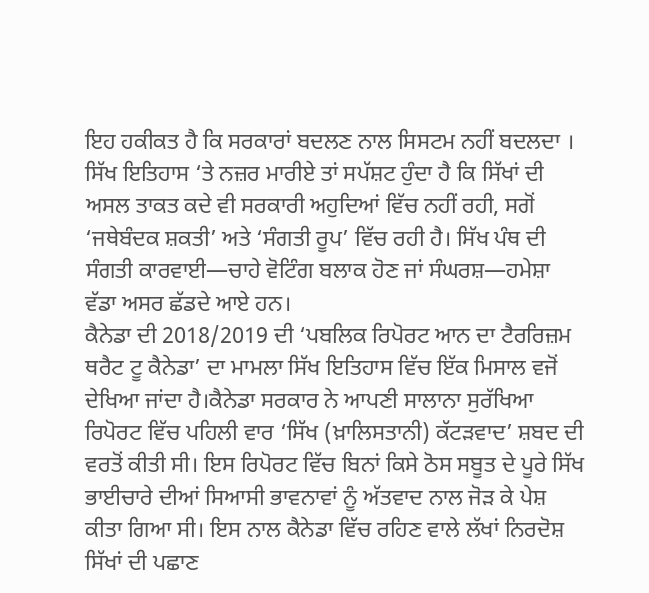ਇਹ ਹਕੀਕਤ ਹੈ ਕਿ ਸਰਕਾਰਾਂ ਬਦਲਣ ਨਾਲ ਸਿਸਟਮ ਨਹੀਂ ਬਦਲਦਾ ।
ਸਿੱਖ ਇਤਿਹਾਸ ‘ਤੇ ਨਜ਼ਰ ਮਾਰੀਏ ਤਾਂ ਸਪੱਸ਼ਟ ਹੁੰਦਾ ਹੈ ਕਿ ਸਿੱਖਾਂ ਦੀ ਅਸਲ ਤਾਕਤ ਕਦੇ ਵੀ ਸਰਕਾਰੀ ਅਹੁਦਿਆਂ ਵਿੱਚ ਨਹੀਂ ਰਹੀ, ਸਗੋਂ ‘ਜਥੇਬੰਦਕ ਸ਼ਕਤੀ’ ਅਤੇ ‘ਸੰਗਤੀ ਰੂਪ’ ਵਿੱਚ ਰਹੀ ਹੈ। ਸਿੱਖ ਪੰਥ ਦੀ ਸੰਗਤੀ ਕਾਰਵਾਈ—ਚਾਹੇ ਵੋਟਿੰਗ ਬਲਾਕ ਹੋਣ ਜਾਂ ਸੰਘਰਸ਼—ਹਮੇਸ਼ਾ ਵੱਡਾ ਅਸਰ ਛੱਡਦੇ ਆਏ ਹਨ।
ਕੈਨੇਡਾ ਦੀ 2018/2019 ਦੀ ‘ਪਬਲਿਕ ਰਿਪੋਰਟ ਆਨ ਦਾ ਟੈਰਰਿਜ਼ਮ ਥਰੈਟ ਟੂ ਕੈਨੇਡਾ’ ਦਾ ਮਾਮਲਾ ਸਿੱਖ ਇਤਿਹਾਸ ਵਿੱਚ ਇੱਕ ਮਿਸਾਲ ਵਜੋਂ ਦੇਖਿਆ ਜਾਂਦਾ ਹੈ।ਕੈਨੇਡਾ ਸਰਕਾਰ ਨੇ ਆਪਣੀ ਸਾਲਾਨਾ ਸੁਰੱਖਿਆ ਰਿਪੋਰਟ ਵਿੱਚ ਪਹਿਲੀ ਵਾਰ ‘ਸਿੱਖ (ਖ਼ਾਲਿਸਤਾਨੀ) ਕੱਟੜਵਾਦ’ ਸ਼ਬਦ ਦੀ ਵਰਤੋਂ ਕੀਤੀ ਸੀ। ਇਸ ਰਿਪੋਰਟ ਵਿੱਚ ਬਿਨਾਂ ਕਿਸੇ ਠੋਸ ਸਬੂਤ ਦੇ ਪੂਰੇ ਸਿੱਖ ਭਾਈਚਾਰੇ ਦੀਆਂ ਸਿਆਸੀ ਭਾਵਨਾਵਾਂ ਨੂੰ ਅੱਤਵਾਦ ਨਾਲ ਜੋੜ ਕੇ ਪੇਸ਼ ਕੀਤਾ ਗਿਆ ਸੀ। ਇਸ ਨਾਲ ਕੈਨੇਡਾ ਵਿੱਚ ਰਹਿਣ ਵਾਲੇ ਲੱਖਾਂ ਨਿਰਦੋਸ਼ ਸਿੱਖਾਂ ਦੀ ਪਛਾਣ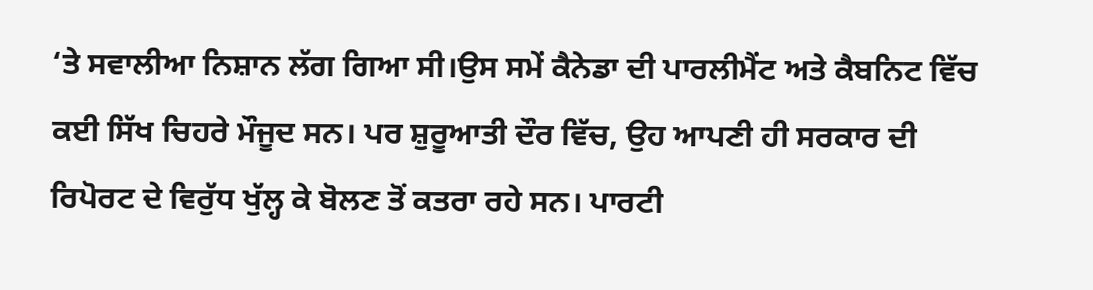‘ਤੇ ਸਵਾਲੀਆ ਨਿਸ਼ਾਨ ਲੱਗ ਗਿਆ ਸੀ।ਉਸ ਸਮੇਂ ਕੈਨੇਡਾ ਦੀ ਪਾਰਲੀਮੈਂਟ ਅਤੇ ਕੈਬਨਿਟ ਵਿੱਚ ਕਈ ਸਿੱਖ ਚਿਹਰੇ ਮੌਜੂਦ ਸਨ। ਪਰ ਸ਼ੁਰੂਆਤੀ ਦੌਰ ਵਿੱਚ, ਉਹ ਆਪਣੀ ਹੀ ਸਰਕਾਰ ਦੀ ਰਿਪੋਰਟ ਦੇ ਵਿਰੁੱਧ ਖੁੱਲ੍ਹ ਕੇ ਬੋਲਣ ਤੋਂ ਕਤਰਾ ਰਹੇ ਸਨ। ਪਾਰਟੀ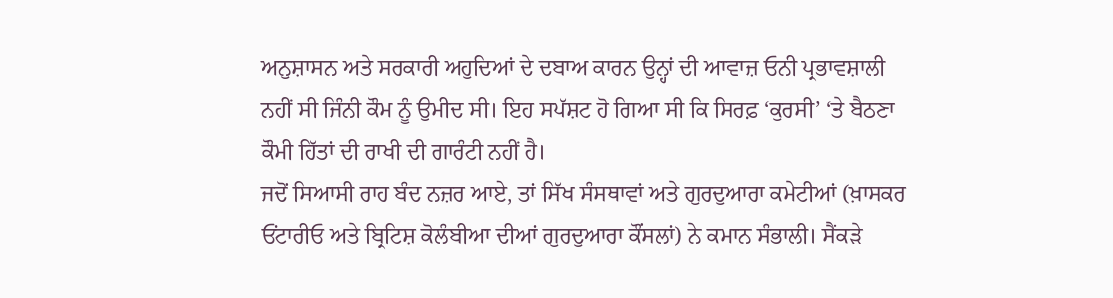ਅਨੁਸ਼ਾਸਨ ਅਤੇ ਸਰਕਾਰੀ ਅਹੁਦਿਆਂ ਦੇ ਦਬਾਅ ਕਾਰਨ ਉਨ੍ਹਾਂ ਦੀ ਆਵਾਜ਼ ਓਨੀ ਪ੍ਰਭਾਵਸ਼ਾਲੀ ਨਹੀਂ ਸੀ ਜਿੰਨੀ ਕੌਮ ਨੂੰ ਉਮੀਦ ਸੀ। ਇਹ ਸਪੱਸ਼ਟ ਹੋ ਗਿਆ ਸੀ ਕਿ ਸਿਰਫ਼ ‘ਕੁਰਸੀ’ ‘ਤੇ ਬੈਠਣਾ ਕੌਮੀ ਹਿੱਤਾਂ ਦੀ ਰਾਖੀ ਦੀ ਗਾਰੰਟੀ ਨਹੀਂ ਹੈ।
ਜਦੋਂ ਸਿਆਸੀ ਰਾਹ ਬੰਦ ਨਜ਼ਰ ਆਏ, ਤਾਂ ਸਿੱਖ ਸੰਸਥਾਵਾਂ ਅਤੇ ਗੁਰਦੁਆਰਾ ਕਮੇਟੀਆਂ (ਖ਼ਾਸਕਰ ਓਂਟਾਰੀਓ ਅਤੇ ਬ੍ਰਿਟਿਸ਼ ਕੋਲੰਬੀਆ ਦੀਆਂ ਗੁਰਦੁਆਰਾ ਕੌਂਸਲਾਂ) ਨੇ ਕਮਾਨ ਸੰਭਾਲੀ। ਸੈਂਕੜੇ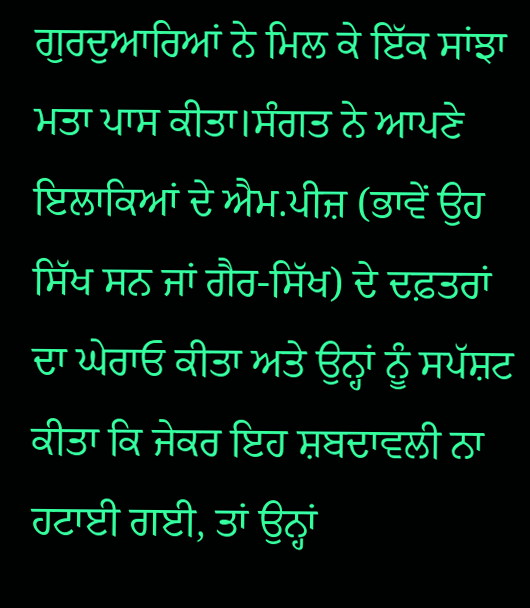ਗੁਰਦੁਆਰਿਆਂ ਨੇ ਮਿਲ ਕੇ ਇੱਕ ਸਾਂਝਾ ਮਤਾ ਪਾਸ ਕੀਤਾ।ਸੰਗਤ ਨੇ ਆਪਣੇ ਇਲਾਕਿਆਂ ਦੇ ਐਮ.ਪੀਜ਼ (ਭਾਵੇਂ ਉਹ ਸਿੱਖ ਸਨ ਜਾਂ ਗੈਰ-ਸਿੱਖ) ਦੇ ਦਫ਼ਤਰਾਂ ਦਾ ਘੇਰਾਓ ਕੀਤਾ ਅਤੇ ਉਨ੍ਹਾਂ ਨੂੰ ਸਪੱਸ਼ਟ ਕੀਤਾ ਕਿ ਜੇਕਰ ਇਹ ਸ਼ਬਦਾਵਲੀ ਨਾ ਹਟਾਈ ਗਈ, ਤਾਂ ਉਨ੍ਹਾਂ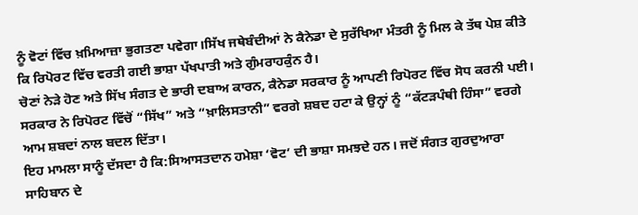ਨੂੰ ਵੋਟਾਂ ਵਿੱਚ ਖ਼ਮਿਆਜ਼ਾ ਭੁਗਤਣਾ ਪਵੇਗਾ।ਸਿੱਖ ਜਥੇਬੰਦੀਆਂ ਨੇ ਕੈਨੇਡਾ ਦੇ ਸੁਰੱਖਿਆ ਮੰਤਰੀ ਨੂੰ ਮਿਲ ਕੇ ਤੱਥ ਪੇਸ਼ ਕੀਤੇ ਕਿ ਰਿਪੋਰਟ ਵਿੱਚ ਵਰਤੀ ਗਈ ਭਾਸ਼ਾ ਪੱਖਪਾਤੀ ਅਤੇ ਗੁੰਮਰਾਹਕੁੰਨ ਹੈ।
ਚੋਣਾਂ ਨੇੜੇ ਹੋਣ ਅਤੇ ਸਿੱਖ ਸੰਗਤ ਦੇ ਭਾਰੀ ਦਬਾਅ ਕਾਰਨ, ਕੈਨੇਡਾ ਸਰਕਾਰ ਨੂੰ ਆਪਣੀ ਰਿਪੋਰਟ ਵਿੱਚ ਸੋਧ ਕਰਨੀ ਪਈ। ਸਰਕਾਰ ਨੇ ਰਿਪੋਰਟ ਵਿੱਚੋਂ “ਸਿੱਖ” ਅਤੇ “ਖ਼ਾਲਿਸਤਾਨੀ” ਵਰਗੇ ਸ਼ਬਦ ਹਟਾ ਕੇ ਉਨ੍ਹਾਂ ਨੂੰ “ਕੱਟੜਪੰਥੀ ਹਿੰਸਾ” ਵਰਗੇ ਆਮ ਸ਼ਬਦਾਂ ਨਾਲ ਬਦਲ ਦਿੱਤਾ।
ਇਹ ਮਾਮਲਾ ਸਾਨੂੰ ਦੱਸਦਾ ਹੈ ਕਿ:ਸਿਆਸਤਦਾਨ ਹਮੇਸ਼ਾ ‘ਵੋਟ’ ਦੀ ਭਾਸ਼ਾ ਸਮਝਦੇ ਹਨ। ਜਦੋਂ ਸੰਗਤ ਗੁਰਦੁਆਰਾ ਸਾਹਿਬਾਨ ਦੇ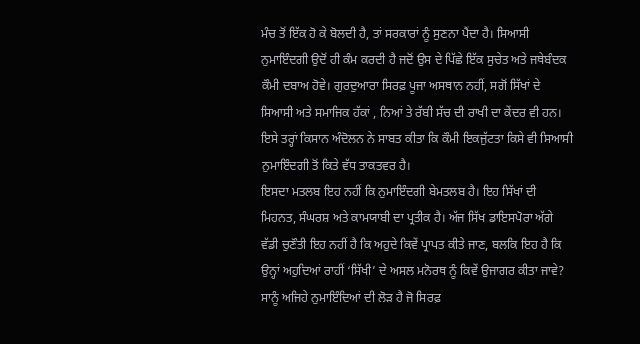ਮੰਚ ਤੋਂ ਇੱਕ ਹੋ ਕੇ ਬੋਲਦੀ ਹੈ, ਤਾਂ ਸਰਕਾਰਾਂ ਨੂੰ ਸੁਣਨਾ ਪੈਂਦਾ ਹੈ। ਸਿਆਸੀ ਨੁਮਾਇੰਦਗੀ ਉਦੋਂ ਹੀ ਕੰਮ ਕਰਦੀ ਹੈ ਜਦੋਂ ਉਸ ਦੇ ਪਿੱਛੇ ਇੱਕ ਸੁਚੇਤ ਅਤੇ ਜਥੇਬੰਦਕ ਕੌਮੀ ਦਬਾਅ ਹੋਵੇ। ਗੁਰਦੁਆਰਾ ਸਿਰਫ਼ ਪੂਜਾ ਅਸਥਾਨ ਨਹੀਂ, ਸਗੋਂ ਸਿੱਖਾਂ ਦੇ ਸਿਆਸੀ ਅਤੇ ਸਮਾਜਿਕ ਹੱਕਾਂ , ਨਿਆਂ ਤੇ ਰੱਬੀ ਸੱਚ ਦੀ ਰਾਖੀ ਦਾ ਕੇਂਦਰ ਵੀ ਹਨ।
ਇਸੇ ਤਰ੍ਹਾਂ ਕਿਸਾਨ ਅੰਦੋਲਨ ਨੇ ਸਾਬਤ ਕੀਤਾ ਕਿ ਕੌਮੀ ਇਕਜੁੱਟਤਾ ਕਿਸੇ ਵੀ ਸਿਆਸੀ ਨੁਮਾਇੰਦਗੀ ਤੋਂ ਕਿਤੇ ਵੱਧ ਤਾਕਤਵਰ ਹੈ।
ਇਸਦਾ ਮਤਲਬ ਇਹ ਨਹੀਂ ਕਿ ਨੁਮਾਇੰਦਗੀ ਬੇਮਤਲਬ ਹੈ। ਇਹ ਸਿੱਖਾਂ ਦੀ ਮਿਹਨਤ, ਸੰਘਰਸ਼ ਅਤੇ ਕਾਮਯਾਬੀ ਦਾ ਪ੍ਰਤੀਕ ਹੈ। ਅੱਜ ਸਿੱਖ ਡਾਇਸਪੋਰਾ ਅੱਗੇ ਵੱਡੀ ਚੁਣੌਤੀ ਇਹ ਨਹੀਂ ਹੈ ਕਿ ਅਹੁਦੇ ਕਿਵੇਂ ਪ੍ਰਾਪਤ ਕੀਤੇ ਜਾਣ, ਬਲਕਿ ਇਹ ਹੈ ਕਿ ਉਨ੍ਹਾਂ ਅਹੁਦਿਆਂ ਰਾਹੀਂ ‘ਸਿੱਖੀ’ ਦੇ ਅਸਲ ਮਨੋਰਥ ਨੂੰ ਕਿਵੇਂ ਉਜਾਗਰ ਕੀਤਾ ਜਾਵੇ? ਸਾਨੂੰ ਅਜਿਹੇ ਨੁਮਾਇੰਦਿਆਂ ਦੀ ਲੋੜ ਹੈ ਜੋ ਸਿਰਫ਼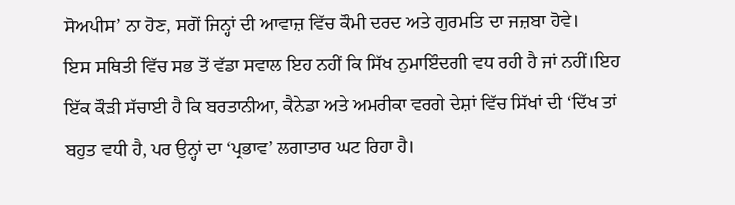ਸੋਅਪੀਸ’ ਨਾ ਹੋਣ, ਸਗੋਂ ਜਿਨ੍ਹਾਂ ਦੀ ਆਵਾਜ਼ ਵਿੱਚ ਕੌਮੀ ਦਰਦ ਅਤੇ ਗੁਰਮਤਿ ਦਾ ਜਜ਼ਬਾ ਹੋਵੇ।
ਇਸ ਸਥਿਤੀ ਵਿੱਚ ਸਭ ਤੋਂ ਵੱਡਾ ਸਵਾਲ ਇਹ ਨਹੀਂ ਕਿ ਸਿੱਖ ਨੁਮਾਇੰਦਗੀ ਵਧ ਰਹੀ ਹੈ ਜਾਂ ਨਹੀਂ।ਇਹ ਇੱਕ ਕੌੜੀ ਸੱਚਾਈ ਹੈ ਕਿ ਬਰਤਾਨੀਆ, ਕੈਨੇਡਾ ਅਤੇ ਅਮਰੀਕਾ ਵਰਗੇ ਦੇਸ਼ਾਂ ਵਿੱਚ ਸਿੱਖਾਂ ਦੀ ‘ਦਿੱਖ ਤਾਂ ਬਹੁਤ ਵਧੀ ਹੈ, ਪਰ ਉਨ੍ਹਾਂ ਦਾ ‘ਪ੍ਰਭਾਵ’ ਲਗਾਤਾਰ ਘਟ ਰਿਹਾ ਹੈ।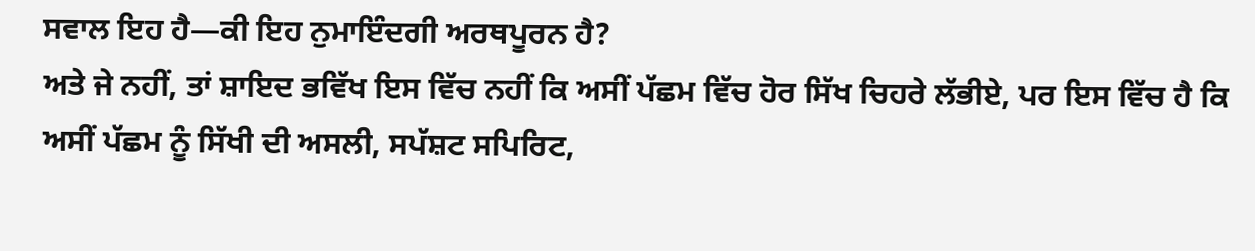ਸਵਾਲ ਇਹ ਹੈ—ਕੀ ਇਹ ਨੁਮਾਇੰਦਗੀ ਅਰਥਪੂਰਨ ਹੈ?
ਅਤੇ ਜੇ ਨਹੀਂ, ਤਾਂ ਸ਼ਾਇਦ ਭਵਿੱਖ ਇਸ ਵਿੱਚ ਨਹੀਂ ਕਿ ਅਸੀਂ ਪੱਛਮ ਵਿੱਚ ਹੋਰ ਸਿੱਖ ਚਿਹਰੇ ਲੱਭੀਏ, ਪਰ ਇਸ ਵਿੱਚ ਹੈ ਕਿ ਅਸੀਂ ਪੱਛਮ ਨੂੰ ਸਿੱਖੀ ਦੀ ਅਸਲੀ, ਸਪੱਸ਼ਟ ਸਪਿਰਿਟ,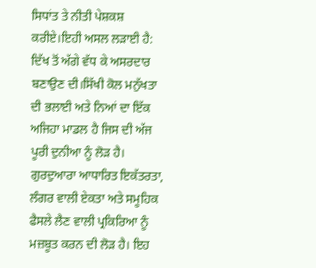ਸਿਧਾਂਤ ਤੇ ਨੀਤੀ ਪੇਸ਼ਕਸ਼ ਕਰੀਏ।ਇਹੀ ਅਸਲ ਲੜਾਈ ਹੈ: ਦਿੱਖ ਤੋਂ ਅੱਗੇ ਵੱਧ ਕੇ ਅਸਰਦਾਰ ਬਣਾਉਣ ਦੀ।ਸਿੱਖੀ ਕੋਲ ਮਨੁੱਖਤਾ ਦੀ ਭਲਾਈ ਅਤੇ ਨਿਆਂ ਦਾ ਇੱਕ ਅਜਿਹਾ ਮਾਡਲ ਹੈ ਜਿਸ ਦੀ ਅੱਜ ਪੂਰੀ ਦੁਨੀਆ ਨੂੰ ਲੋੜ ਹੈ। ਗੁਰਦੁਆਰਾ ਆਧਾਰਿਤ ਇਕੱਤਰਤਾ, ਲੰਗਰ ਵਾਲੀ ਏਕਤਾ ਅਤੇ ਸਮੂਹਿਕ ਫੈਸਲੇ ਲੈਣ ਵਾਲੀ ਪ੍ਰਕਿਰਿਆ ਨੂੰ ਮਜ਼ਬੂਤ ਕਰਨ ਦੀ ਲੋੜ ਹੈ। ਇਹ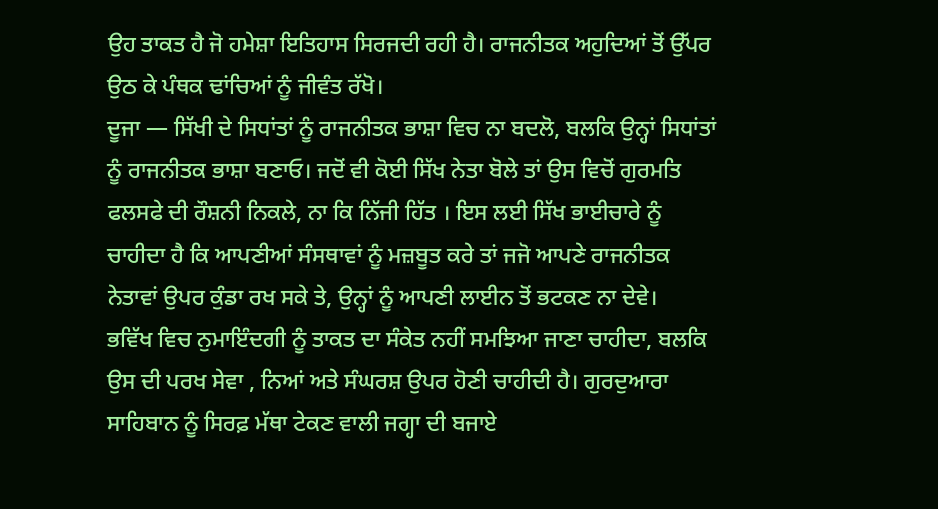ਉਹ ਤਾਕਤ ਹੈ ਜੋ ਹਮੇਸ਼ਾ ਇਤਿਹਾਸ ਸਿਰਜਦੀ ਰਹੀ ਹੈ। ਰਾਜਨੀਤਕ ਅਹੁਦਿਆਂ ਤੋਂ ਉੱਪਰ ਉਠ ਕੇ ਪੰਥਕ ਢਾਂਚਿਆਂ ਨੂੰ ਜੀਵੰਤ ਰੱਖੋ।
ਦੂਜਾ — ਸਿੱਖੀ ਦੇ ਸਿਧਾਂਤਾਂ ਨੂੰ ਰਾਜਨੀਤਕ ਭਾਸ਼ਾ ਵਿਚ ਨਾ ਬਦਲੋ, ਬਲਕਿ ਉਨ੍ਹਾਂ ਸਿਧਾਂਤਾਂ ਨੂੰ ਰਾਜਨੀਤਕ ਭਾਸ਼ਾ ਬਣਾਓ। ਜਦੋਂ ਵੀ ਕੋਈ ਸਿੱਖ ਨੇਤਾ ਬੋਲੇ ਤਾਂ ਉਸ ਵਿਚੋਂ ਗੁਰਮਤਿ ਫਲਸਫੇ ਦੀ ਰੌਸ਼ਨੀ ਨਿਕਲੇ, ਨਾ ਕਿ ਨਿੱਜੀ ਹਿੱਤ । ਇਸ ਲਈ ਸਿੱਖ ਭਾਈਚਾਰੇ ਨੂੰ ਚਾਹੀਦਾ ਹੈ ਕਿ ਆਪਣੀਆਂ ਸੰਸਥਾਵਾਂ ਨੂੰ ਮਜ਼ਬੂਤ ਕਰੇ ਤਾਂ ਜਜੋ ਆਪਣੇ ਰਾਜਨੀਤਕ ਨੇਤਾਵਾਂ ਉਪਰ ਕੁੰਡਾ ਰਖ ਸਕੇ ਤੇ, ਉਨ੍ਹਾਂ ਨੂੰ ਆਪਣੀ ਲਾਈਨ ਤੋਂ ਭਟਕਣ ਨਾ ਦੇਵੇ।
ਭਵਿੱਖ ਵਿਚ ਨੁਮਾਇੰਦਗੀ ਨੂੰ ਤਾਕਤ ਦਾ ਸੰਕੇਤ ਨਹੀਂ ਸਮਝਿਆ ਜਾਣਾ ਚਾਹੀਦਾ, ਬਲਕਿ ਉਸ ਦੀ ਪਰਖ ਸੇਵਾ , ਨਿਆਂ ਅਤੇ ਸੰਘਰਸ਼ ਉਪਰ ਹੋਣੀ ਚਾਹੀਦੀ ਹੈ। ਗੁਰਦੁਆਰਾ ਸਾਹਿਬਾਨ ਨੂੰ ਸਿਰਫ਼ ਮੱਥਾ ਟੇਕਣ ਵਾਲੀ ਜਗ੍ਹਾ ਦੀ ਬਜਾਏ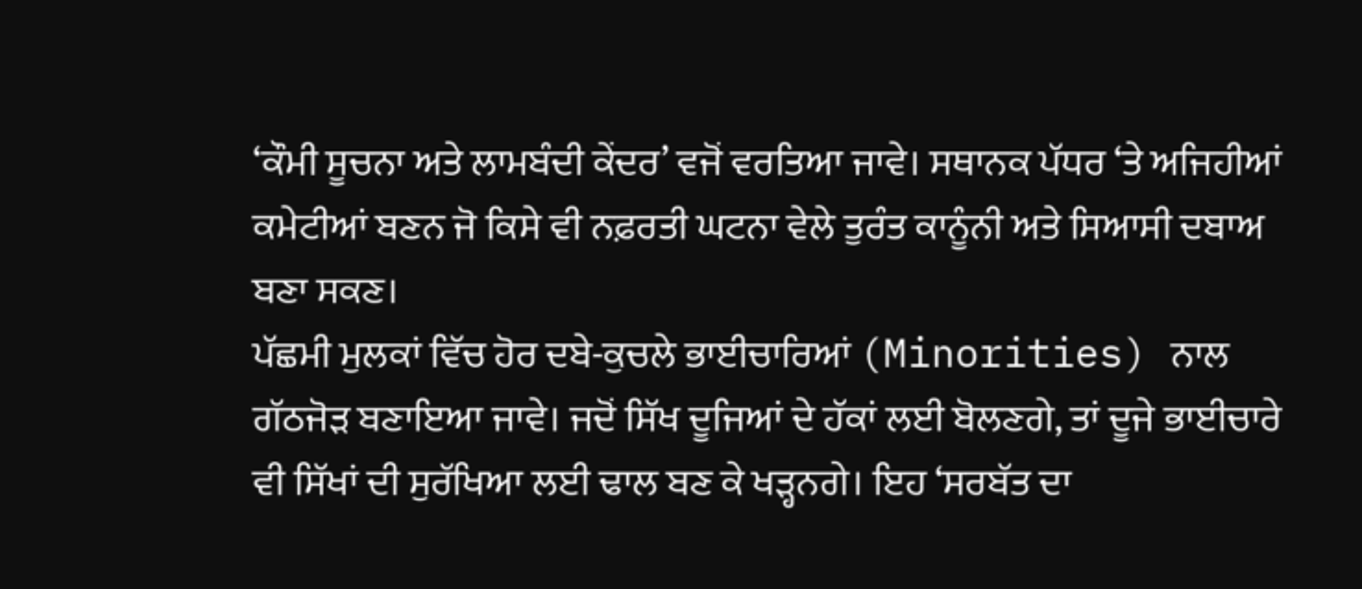‘ਕੌਮੀ ਸੂਚਨਾ ਅਤੇ ਲਾਮਬੰਦੀ ਕੇਂਦਰ’ ਵਜੋਂ ਵਰਤਿਆ ਜਾਵੇ। ਸਥਾਨਕ ਪੱਧਰ ‘ਤੇ ਅਜਿਹੀਆਂ ਕਮੇਟੀਆਂ ਬਣਨ ਜੋ ਕਿਸੇ ਵੀ ਨਫ਼ਰਤੀ ਘਟਨਾ ਵੇਲੇ ਤੁਰੰਤ ਕਾਨੂੰਨੀ ਅਤੇ ਸਿਆਸੀ ਦਬਾਅ ਬਣਾ ਸਕਣ।
ਪੱਛਮੀ ਮੁਲਕਾਂ ਵਿੱਚ ਹੋਰ ਦਬੇ-ਕੁਚਲੇ ਭਾਈਚਾਰਿਆਂ (Minorities) ਨਾਲ ਗੱਠਜੋੜ ਬਣਾਇਆ ਜਾਵੇ। ਜਦੋਂ ਸਿੱਖ ਦੂਜਿਆਂ ਦੇ ਹੱਕਾਂ ਲਈ ਬੋਲਣਗੇ, ਤਾਂ ਦੂਜੇ ਭਾਈਚਾਰੇ ਵੀ ਸਿੱਖਾਂ ਦੀ ਸੁਰੱਖਿਆ ਲਈ ਢਾਲ ਬਣ ਕੇ ਖੜ੍ਹਨਗੇ। ਇਹ ‘ਸਰਬੱਤ ਦਾ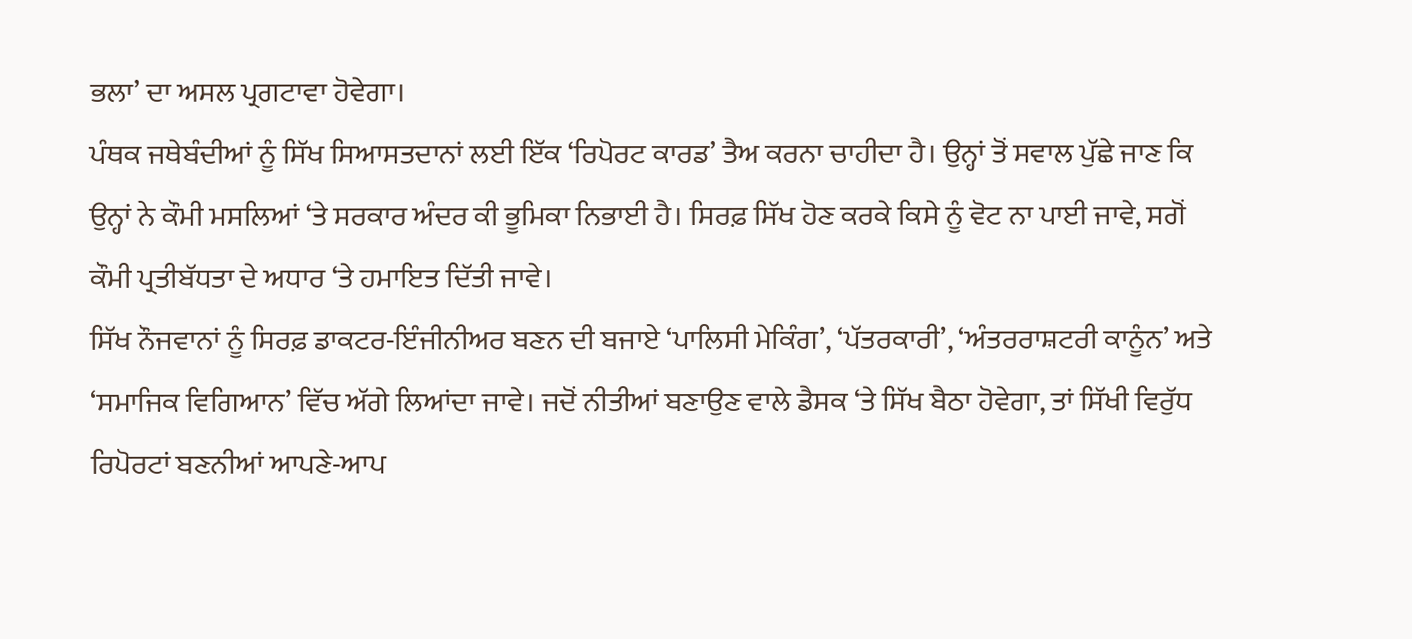ਭਲਾ’ ਦਾ ਅਸਲ ਪ੍ਰਗਟਾਵਾ ਹੋਵੇਗਾ।
ਪੰਥਕ ਜਥੇਬੰਦੀਆਂ ਨੂੰ ਸਿੱਖ ਸਿਆਸਤਦਾਨਾਂ ਲਈ ਇੱਕ ‘ਰਿਪੋਰਟ ਕਾਰਡ’ ਤੈਅ ਕਰਨਾ ਚਾਹੀਦਾ ਹੈ। ਉਨ੍ਹਾਂ ਤੋਂ ਸਵਾਲ ਪੁੱਛੇ ਜਾਣ ਕਿ ਉਨ੍ਹਾਂ ਨੇ ਕੌਮੀ ਮਸਲਿਆਂ ‘ਤੇ ਸਰਕਾਰ ਅੰਦਰ ਕੀ ਭੂਮਿਕਾ ਨਿਭਾਈ ਹੈ। ਸਿਰਫ਼ ਸਿੱਖ ਹੋਣ ਕਰਕੇ ਕਿਸੇ ਨੂੰ ਵੋਟ ਨਾ ਪਾਈ ਜਾਵੇ, ਸਗੋਂ ਕੌਮੀ ਪ੍ਰਤੀਬੱਧਤਾ ਦੇ ਅਧਾਰ ‘ਤੇ ਹਮਾਇਤ ਦਿੱਤੀ ਜਾਵੇ।
ਸਿੱਖ ਨੌਜਵਾਨਾਂ ਨੂੰ ਸਿਰਫ਼ ਡਾਕਟਰ-ਇੰਜੀਨੀਅਰ ਬਣਨ ਦੀ ਬਜਾਏ ‘ਪਾਲਿਸੀ ਮੇਕਿੰਗ’, ‘ਪੱਤਰਕਾਰੀ’, ‘ਅੰਤਰਰਾਸ਼ਟਰੀ ਕਾਨੂੰਨ’ ਅਤੇ ‘ਸਮਾਜਿਕ ਵਿਗਿਆਨ’ ਵਿੱਚ ਅੱਗੇ ਲਿਆਂਦਾ ਜਾਵੇ। ਜਦੋਂ ਨੀਤੀਆਂ ਬਣਾਉਣ ਵਾਲੇ ਡੈਸਕ ‘ਤੇ ਸਿੱਖ ਬੈਠਾ ਹੋਵੇਗਾ, ਤਾਂ ਸਿੱਖੀ ਵਿਰੁੱਧ ਰਿਪੋਰਟਾਂ ਬਣਨੀਆਂ ਆਪਣੇ-ਆਪ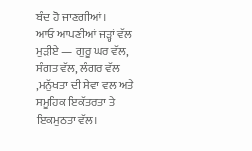ਬੰਦ ਹੋ ਜਾਣਗੀਆਂ।
ਆਓ ਆਪਣੀਆਂ ਜੜ੍ਹਾਂ ਵੱਲ ਮੁੜੀਏ — ਗੁਰੂ ਘਰ ਵੱਲ, ਸੰਗਤ ਵੱਲ, ਲੰਗਰ ਵੱਲ ,ਮਨੁੱਖਤਾ ਦੀ ਸੇਵਾ ਵਲ ਅਤੇ ਸਮੂਹਿਕ ਇਕੱਤਰਤਾ ਤੇ ਇਕਮੁਠਤਾ ਵੱਲ।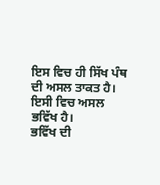ਇਸ ਵਿਚ ਹੀ ਸਿੱਖ ਪੰਥ ਦੀ ਅਸਲ ਤਾਕਤ ਹੈ। ਇਸੀ ਵਿਚ ਅਸਲ ਭਵਿੱਖ ਹੈ।
ਭਵਿੱਖ ਦੀ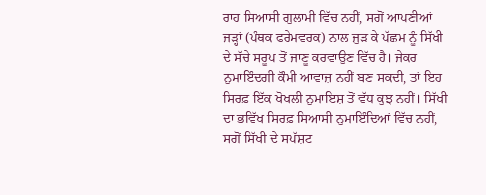ਰਾਹ ਸਿਆਸੀ ਗੁਲਾਮੀ ਵਿੱਚ ਨਹੀਂ, ਸਗੋਂ ਆਪਣੀਆਂ ਜੜ੍ਹਾਂ (ਪੰਥਕ ਫਰੇਮਵਰਕ) ਨਾਲ ਜੁੜ ਕੇ ਪੱਛਮ ਨੂੰ ਸਿੱਖੀ ਦੇ ਸੱਚੇ ਸਰੂਪ ਤੋਂ ਜਾਣੂ ਕਰਵਾਉਣ ਵਿੱਚ ਹੈ। ਜੇਕਰ ਨੁਮਾਇੰਦਗੀ ਕੌਮੀ ਆਵਾਜ਼ ਨਹੀਂ ਬਣ ਸਕਦੀ, ਤਾਂ ਇਹ ਸਿਰਫ਼ ਇੱਕ ਖੋਖਲੀ ਨੁਮਾਇਸ਼ ਤੋਂ ਵੱਧ ਕੁਝ ਨਹੀਂ। ਸਿੱਖੀ ਦਾ ਭਵਿੱਖ ਸਿਰਫ਼ ਸਿਆਸੀ ਨੁਮਾਇੰਦਿਆਂ ਵਿੱਚ ਨਹੀਂ, ਸਗੋਂ ਸਿੱਖੀ ਦੇ ਸਪੱਸ਼ਟ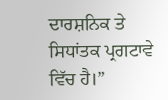ਦਾਰਸ਼ਨਿਕ ਤੇ ਸਿਧਾਂਤਕ ਪ੍ਰਗਟਾਵੇ ਵਿੱਚ ਹੈ।”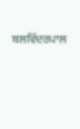ਬਲਵਿੰਦਰਪਾਲ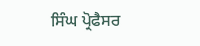ਸਿੰਘ ਪ੍ਰੋਫੈਸਰ